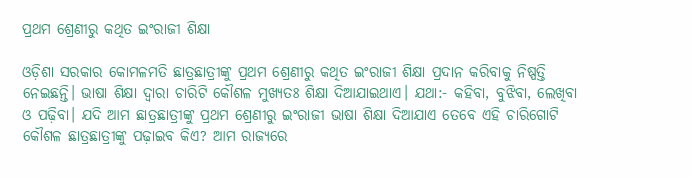ପ୍ରଥମ ଶ୍ରେଣୀରୁ କଥିତ ଇଂରାଜୀ ଶିକ୍ଷା

ଓଡ଼ିଶା ସରକାର କୋମଳମତି ଛାତ୍ରଛାତ୍ରୀଙ୍କୁ ପ୍ରଥମ ଶ୍ରେଣୀରୁ କଥିତ ଇଂରାଜୀ ଶିକ୍ଷା ପ୍ରଦାନ କରିବାକୁ ନିଷ୍ପତ୍ତି ନେଇଛନ୍ତି। ଭାଷା ଶିକ୍ଷା ଦ୍ବାରା ଚାରିଟି କୌଶଳ ମୁଖ୍ୟତଃ ଶିକ୍ଷା ଦିଆଯାଇଥାଏ। ଯଥା:- କହିବା, ବୁଝିବା, ଲେଖିବା ଓ ପଢ଼ିବା। ଯଦି ଆମ ଛାତ୍ରଛାତ୍ରୀଙ୍କୁ ପ୍ରଥମ ଶ୍ରେଣୀରୁ ଇଂରାଜୀ ଭାଷା ଶିକ୍ଷା ଦିଆଯାଏ ତେବେ ଏହି ଚାରିଗୋଟି କୌଶଳ ଛାତ୍ରଛାତ୍ରୀଙ୍କୁ ପଢ଼ାଇବ କିଏ? ଆମ ରାଜ୍ୟରେ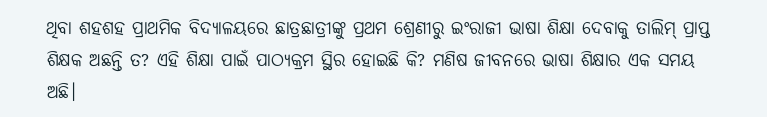ଥିବା ଶହଶହ ପ୍ରାଥମିକ ବିଦ୍ୟାଳୟରେ ଛାତ୍ରଛାତ୍ରୀଙ୍କୁ ପ୍ରଥମ ଶ୍ରେଣୀରୁ ଇଂରାଜୀ ଭାଷା ଶିକ୍ଷା ଦେବାକୁ ତାଲିମ୍‌ ପ୍ରାପ୍ତ ଶିକ୍ଷକ ଅଛନ୍ତି ତ? ଏହି ଶିକ୍ଷା ପାଇଁ ପାଠ୍ୟକ୍ରମ ସ୍ଥିର ହୋଇଛି କି? ମଣିଷ ଜୀବନରେ ଭାଷା ଶିକ୍ଷାର ଏକ ସମୟ ଅଛି।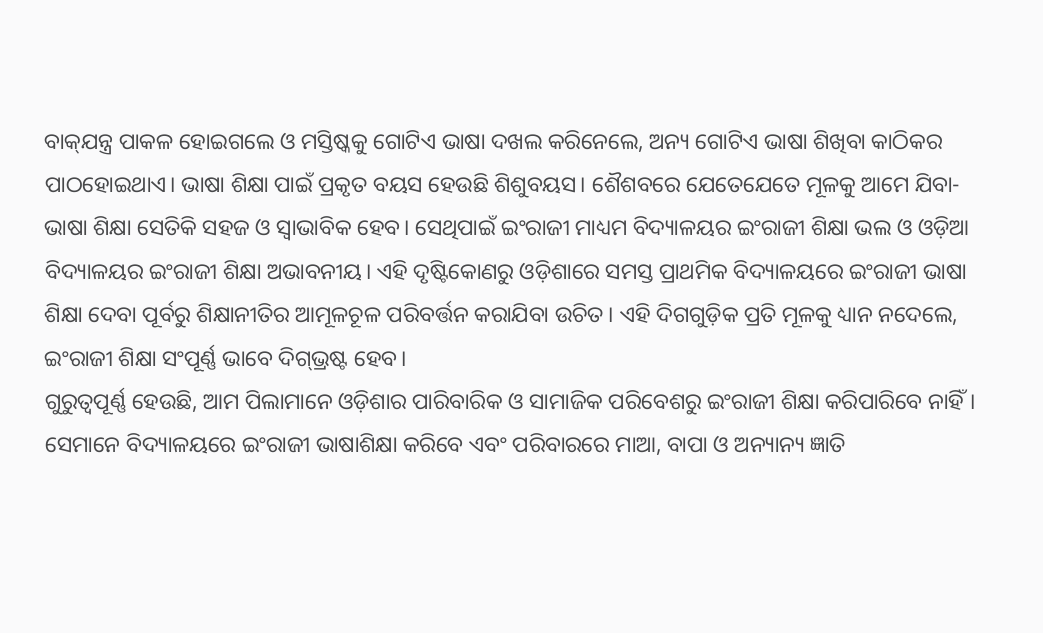ବାକ୍‌ଯନ୍ତ୍ର ପାକଳ ହୋଇଗଲେ ଓ ମସ୍ତିଷ୍କକୁ ଗୋଟିଏ ଭାଷା ଦଖଲ କରିନେଲେ, ଅନ୍ୟ ଗୋଟିଏ ଭାଷା ଶିଖିବା କାଠିକର ପାଠହୋଇଥାଏ। ଭାଷା ଶିକ୍ଷା ପାଇଁ ପ୍ରକୃତ ବୟସ ହେଉଛି ଶିଶୁବୟସ। ଶୈଶବରେ ଯେତେଯେତେ ମୂଳକୁ ଆମେ ଯିବା- ଭାଷା ଶିକ୍ଷା ସେତିକି ସହଜ ଓ ସ୍ବାଭାବିକ ହେବ। ସେଥିପାଇଁ ଇଂରାଜୀ ମାଧ୍ୟମ ବିଦ୍ୟାଳୟର ଇଂରାଜୀ ଶିକ୍ଷା ଭଲ ଓ ଓଡ଼ିଆ ବିଦ୍ୟାଳୟର ଇଂରାଜୀ ଶିକ୍ଷା ଅଭାବନୀୟ। ଏହି ଦୃଷ୍ଟିକୋଣରୁ ଓଡ଼ିଶାରେ ସମସ୍ତ ପ୍ରାଥମିକ ବିଦ୍ୟାଳୟରେ ଇଂରାଜୀ ଭାଷା ଶିକ୍ଷା ଦେବା ପୂର୍ବରୁ ଶିକ୍ଷାନୀତିର ଆମୂଳଚୂଳ ପରିବର୍ତ୍ତନ କରାଯିବା ଉଚିତ। ଏହି ଦିଗଗୁଡ଼ିକ ପ୍ରତି ମୂଳକୁ ଧ୍ୟାନ ନଦେଲେ, ଇଂରାଜୀ ଶିକ୍ଷା ସଂପୂର୍ଣ୍ଣ ଭାବେ ଦିଗ୍‌ଭ୍ରଷ୍ଟ ହେବ।
ଗୁରୁତ୍ବପୂର୍ଣ୍ଣ ହେଉଛି, ଆମ ପିଲାମାନେ ଓଡ଼ିଶାର ପାରିବାରିକ ଓ ସାମାଜିକ ପରିବେଶରୁ ଇଂରାଜୀ ଶିକ୍ଷା କରିପାରିବେ ନାହିଁ। ସେମାନେ ବିଦ୍ୟାଳୟରେ ଇଂରାଜୀ ଭାଷାଶିକ୍ଷା କରିବେ ଏବଂ ପରିବାରରେ ମାଆ, ବାପା ଓ ଅନ୍ୟାନ୍ୟ ଜ୍ଞାତି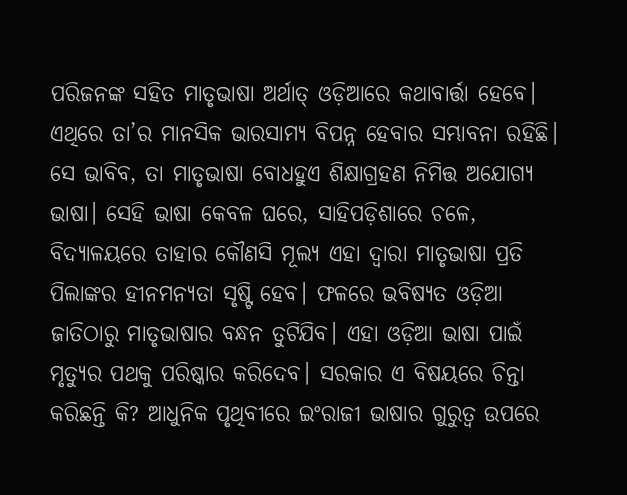ପରିଜନଙ୍କ ସହିତ ମାତୃଭାଷା ଅର୍ଥାତ୍‌ ଓଡ଼ିଆରେ କଥାବାର୍ତ୍ତା ହେବେ। ଏଥିରେ ତା’ର ମାନସିକ ଭାରସାମ୍ୟ ବିପନ୍ନ ହେବାର ସମ୍ଭାବନା ରହିଛି। ସେ ଭାବିବ, ତା ମାତୃଭାଷା ବୋଧହୁଏ ଶିକ୍ଷାଗ୍ରହଣ ନିମିତ୍ତ ଅଯୋଗ୍ୟ ଭାଷା। ସେହି ଭାଷା କେବଳ ଘରେ, ସାହିପଡ଼ିଶାରେ ଚଳେ, ବିଦ୍ୟାଳୟରେ ତାହାର କୌଣସି ମୂଲ୍ୟ ଏହା ଦ୍ବାରା ମାତୃଭାଷା ପ୍ରତି ପିଲାଙ୍କର ହୀନମନ୍ୟତା ସୃଷ୍ଟି ହେବ। ଫଳରେ ଭବିଷ୍ୟତ ଓଡ଼ିଆ ଜାତିଠାରୁ ମାତୃଭାଷାର ବନ୍ଧନ ତୁଟିଯିବ। ଏହା ଓଡ଼ିଆ ଭାଷା ପାଇଁ ମୃତ୍ୟୁର ପଥକୁ ପରିଷ୍କାର କରିଦେବ। ସରକାର ଏ ବିଷୟରେ ଚିନ୍ତା କରିଛନ୍ତି କି? ଆଧୁନିକ ପୃଥିବୀରେ ଇଂରାଜୀ ଭାଷାର ଗୁରୁତ୍ବ ଉପରେ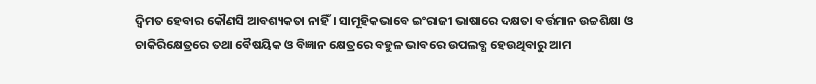ଦ୍ବିମତ ହେବାର କୌଣସି ଆବଶ୍ୟକତା ନାହିଁ। ସାମୂହିକଭାବେ ଇଂରାଜୀ ଭାଷାରେ ଦକ୍ଷତା ବର୍ତ୍ତମାନ ଉଚ୍ଚଶିକ୍ଷା ଓ ଚାକିରିକ୍ଷେତ୍ରରେ ତଥା ବୈଷୟିକ ଓ ବିଜ୍ଞାନ କ୍ଷେତ୍ରରେ ବହୁଳ ଭାବରେ ଉପଲବ୍ଧ ହେଉଥିବାରୁ ଆମ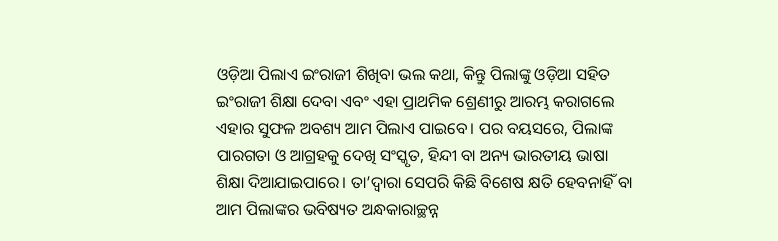ଓଡ଼ିଆ ପିଲାଏ ଇଂରାଜୀ ଶିଖିବା ଭଲ କଥା, କିନ୍ତୁ ପିଲାଙ୍କୁ ଓଡ଼ିଆ ସହିତ ଇଂରାଜୀ ଶିକ୍ଷା ଦେବା ଏବଂ ଏହା ପ୍ରାଥମିକ ଶ୍ରେଣୀରୁ ଆରମ୍ଭ କରାଗଲେ ଏହାର ସୁଫଳ ଅବଶ୍ୟ ଆମ ପିଲାଏ ପାଇବେ। ପର ବୟସରେ, ପିଲାଙ୍କ ପାରଗତା ଓ ଆଗ୍ରହକୁ ଦେଖି ସଂସ୍କୃତ, ହିନ୍ଦୀ ବା ଅନ୍ୟ ଭାରତୀୟ ଭାଷା ଶିକ୍ଷା ଦିଆଯାଇପାରେ। ତା’ଦ୍ବାରା ସେପରି କିଛି ବିଶେଷ କ୍ଷତି ହେବନାହିଁ ବା ଆମ ପିଲାଙ୍କର ଭବିଷ୍ୟତ ଅନ୍ଧକାରାଚ୍ଛନ୍ନ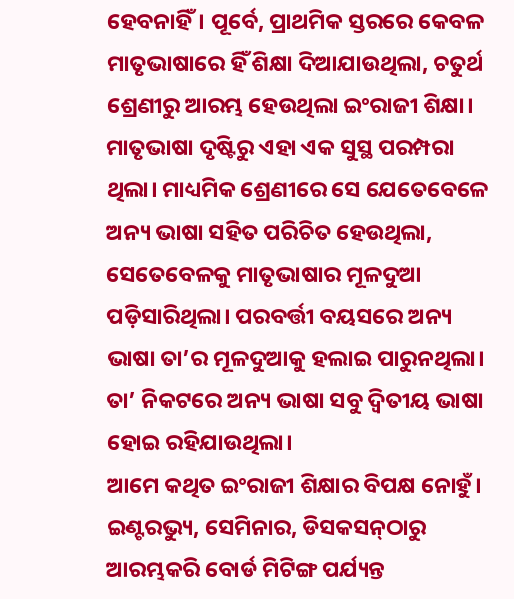ହେବନାହିଁ। ପୂର୍ବେ, ପ୍ରାଥମିକ ସ୍ତରରେ କେବଳ ମାତୃଭାଷାରେ ହିଁ ଶିକ୍ଷା ଦିଆଯାଉଥିଲା, ଚତୁର୍ଥ ଶ୍ରେଣୀରୁ ଆରମ୍ଭ ହେଉଥିଲା ଇଂରାଜୀ ଶିକ୍ଷା। ମାତୃଭାଷା ଦୃଷ୍ଟିରୁ ଏହା ଏକ ସୁସ୍ଥ ପରମ୍ପରା ଥିଲା। ମାଧ୍ୟମିକ ଶ୍ରେଣୀରେ ସେ ଯେତେବେଳେ ଅନ୍ୟ ଭାଷା ସହିତ ପରିଚିତ ହେଉଥିଲା, ସେତେବେଳକୁ ମାତୃଭାଷାର ମୂଳଦୁଆ ପଡ଼ିସାରିଥିଲା। ପରବର୍ତ୍ତୀ ବୟସରେ ଅନ୍ୟ ଭାଷା ତା’ର ମୂଳଦୁଆକୁ ହଲାଇ ପାରୁନଥିଲା। ତା’ ନିକଟରେ ଅନ୍ୟ ଭାଷା ସବୁ ଦ୍ବିତୀୟ ଭାଷା ହୋଇ ରହିଯାଉଥିଲା।
ଆମେ କଥିତ ଇଂରାଜୀ ଶିକ୍ଷାର ବିପକ୍ଷ ନୋହୁଁ। ଇଣ୍ଟରଭ୍ୟୁ, ସେମିନାର, ଡିସକସନ୍‌ଠାରୁ ଆରମ୍ଭକରି ବୋର୍ଡ ମିଟିଙ୍ଗ ପର୍ଯ୍ୟନ୍ତ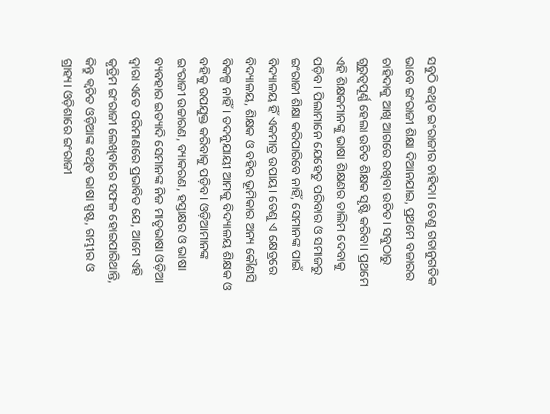ସବୁଠି କଥିତ ଇଂରାଜୀର ଚାହିଦା। ତେଣୁ ଗତାନୁଗତିକ ଭାବେ ଇଂରାଜୀ ଶିକ୍ଷା ଦିଆନଯାଇ, ପ୍ରଥମେ ବଜାରର ଚାହିଦାକୁ ଆଖି ଆଗରେ ରଖିବା ଉଚିତ। ସବୁଠାରୁ ଗୁରୁତ୍ବପୂର୍ଣ୍ଣ ହେଲା ଉଚିତ ଶିକ୍ଷକ ସୃଷ୍ଟି କରିବା। ପ୍ରଥମେ ଏହି ଶିକ୍ଷକମାନଙ୍କୁ ଭାଷା ଶିକ୍ଷଣର ତାଲିମ ଦେବାକୁ ପଡ଼ିବ। ପିଲାମାନେ ଯେହେତୁ ପରିବାର ଓ ସମାଜରୁ ଇଂରାଜୀ ଶିକ୍ଷା କରିପାରିବେ ନାହିଁ, ସେମାନଙ୍କ ପାଇଁ ବିଦ୍ୟାଳୟ ହିଁ ଏକମାତ୍ର ଉପାୟ। ତେଣୁ ଏ କ୍ଷେତ୍ରରେ ବିଦ୍ୟାଳୟ, ଶିକ୍ଷକ ଓ ବହିର ଭୂମିକାର ଅନ୍ୟ କୌଣସି ବିକଳ୍ପ ନାହିଁ। ତଦନୁଯାୟୀ ଆମକୁ ବିଦ୍ୟାଳୟ ଶିକ୍ଷକ ଓ ବହିକୁ ଉପଯୁକ୍ତ କରିବାକୁ ପଡ଼ିବ। ଓଡ଼ିଆମାନଙ୍କ ଇଂରାଜୀ ଉଚ୍ଚାରଣ, ବ୍ୟାକରଣ, ହସ୍ତାକ୍ଷର ଓ ଭାଷା ବ୍ୟବହାର ଇତ୍ୟାଦି ସେମାନଙ୍କ ନିଜ ମାତୃଭାଷା ଓଡ଼ିଆ ଦ୍ବାରା ଏତେ ପରିମାଣରେ ପ୍ରଭାବିତ ଯେ, ଆମେ ଏହି କୃତ୍ରିମ ଇଂରାଜୀ ଲେଖିବାରେ ସଫଳ ହୋଇପାରିଥାନ୍ତି, କିନ୍ତୁ କ୍ବଚିତ ଓଡ଼ିଆଙ୍କ କଥିତ ଭାଷା ସ୍ପଷ୍ଟ, ଗମ୍ଭୀର ଓ ଗ୍ରାହ୍ୟ। ଓଡ଼ିଶାରେ ଇଂରାଜୀ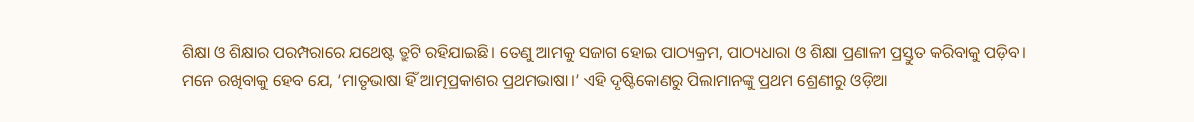ଶିକ୍ଷା ଓ ଶିକ୍ଷାର ପରମ୍ପରାରେ ଯଥେଷ୍ଟ ତ୍ରୁଟି ରହିଯାଇଛି। ତେଣୁ ଆମକୁ ସଜାଗ ହୋଇ ପାଠ୍ୟକ୍ରମ, ପାଠ୍ୟଧାରା ଓ ଶିକ୍ଷା ପ୍ରଣାଳୀ ପ୍ରସ୍ତୁତ କରିବାକୁ ପଡ଼ିବ।
ମନେ ରଖିବାକୁ ହେବ ଯେ, ‘ମାତୃଭାଷା ହିଁ ଆତ୍ମପ୍ରକାଶର ପ୍ରଥମଭାଷା।’ ଏହି ଦୃଷ୍ଟିକୋଣରୁ ପିଲାମାନଙ୍କୁ ପ୍ରଥମ ଶ୍ରେଣୀରୁ ଓଡ଼ିଆ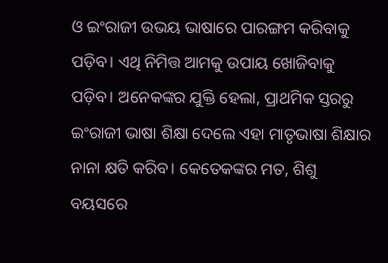ଓ ଇଂରାଜୀ ଉଭୟ ଭାଷାରେ ପାରଙ୍ଗମ କରିବାକୁ ପଡ଼ିବ। ଏଥି ନିମିତ୍ତ ଆମକୁ ଉପାୟ ଖୋଜିବାକୁ ପଡ଼ିବ। ଅନେକଙ୍କର ଯୁକ୍ତି ହେଲା, ପ୍ରାଥମିକ ସ୍ତରରୁ ଇଂରାଜୀ ଭାଷା ଶିକ୍ଷା ଦେଲେ ଏହା ମାତୃଭାଷା ଶିକ୍ଷାର ନାନା କ୍ଷତି କରିବ। କେତେକଙ୍କର ମତ, ଶିଶୁ ବୟସରେ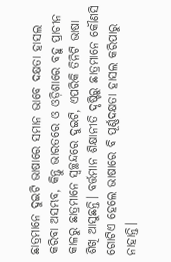ଛାତ୍ରମାନେ ଦୁଇଟି ଭାଷାରେ ସମାନ ଭାବେ ଦକ୍ଷତା ହାସଲ କରିବା ଅସମ୍ଭବ, କିନ୍ତୁ ଭାରତରେ ଓ ଓଡ଼ିଶାରେ ବହୁ ପ୍ରାଚୀନ କାଳରୁ ଛାତ୍ରମାନେ ସ୍ବଚ୍ଛନ୍ଦରେ ଦୁଇଟି, ଏପରିକି ତିନିଟି ଭାଷା ଶିଖି ଆସୁଛନ୍ତି। ବର୍ତ୍ତମାନ ଶିକ୍ଷାନୀତି ଦୃଷ୍ଟିରୁ ଛାତ୍ରମାନେ କୌଣସି ଗୋଟିଏ ହେଲେ ଭାଷାରେ ବି ପୂର୍ଣ୍ଣଦକ୍ଷତା ହାସଲ କରିପାରୁ ନାହାନ୍ତି।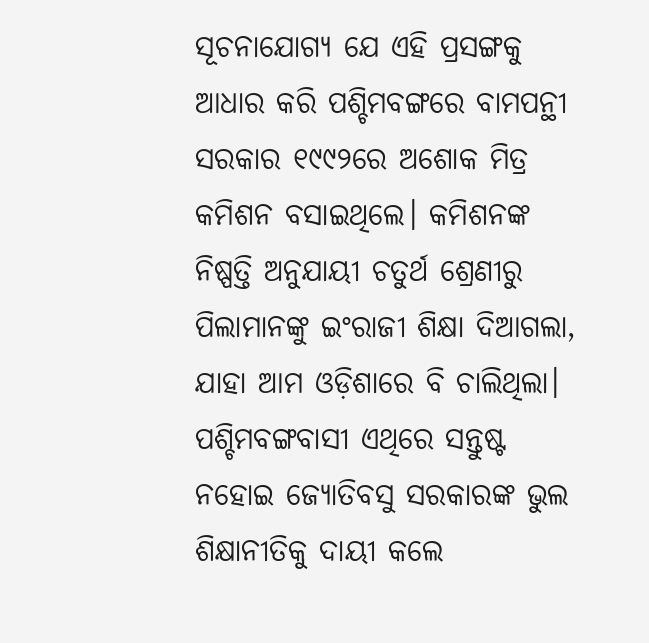ସୂଚନାଯୋଗ୍ୟ ଯେ ଏହି ପ୍ରସଙ୍ଗକୁ ଆଧାର କରି ପଶ୍ଚିମବଙ୍ଗରେ ବାମପନ୍ଥୀ ସରକାର ୧୯୯୨ରେ ଅଶୋକ ମିତ୍ର କମିଶନ ବସାଇଥିଲେ। କମିଶନଙ୍କ ନିଷ୍ପତ୍ତି ଅନୁଯାୟୀ ଚତୁର୍ଥ ଶ୍ରେଣୀରୁ ପିଲାମାନଙ୍କୁ ଇଂରାଜୀ ଶିକ୍ଷା ଦିଆଗଲା, ଯାହା ଆମ ଓଡ଼ିଶାରେ ବି ଚାଲିଥିଲା। ପଶ୍ଚିମବଙ୍ଗବାସୀ ଏଥିରେ ସନ୍ତୁଷ୍ଟ ନହୋଇ ଜ୍ୟୋତିବସୁ ସରକାରଙ୍କ ଭୁଲ ଶିକ୍ଷାନୀତିକୁ ଦାୟୀ କଲେ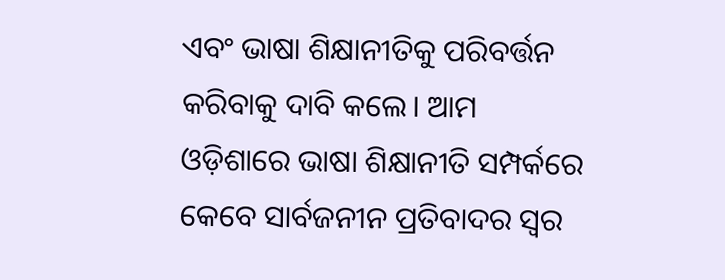ଏବଂ ଭାଷା ଶିକ୍ଷାନୀତିକୁ ପରିବର୍ତ୍ତନ କରିବାକୁ ଦାବି କଲେ। ଆମ ଓଡ଼ିଶାରେ ଭାଷା ଶିକ୍ଷାନୀତି ସମ୍ପର୍କରେ କେବେ ସାର୍ବଜନୀନ ପ୍ରତିବାଦର ସ୍ବର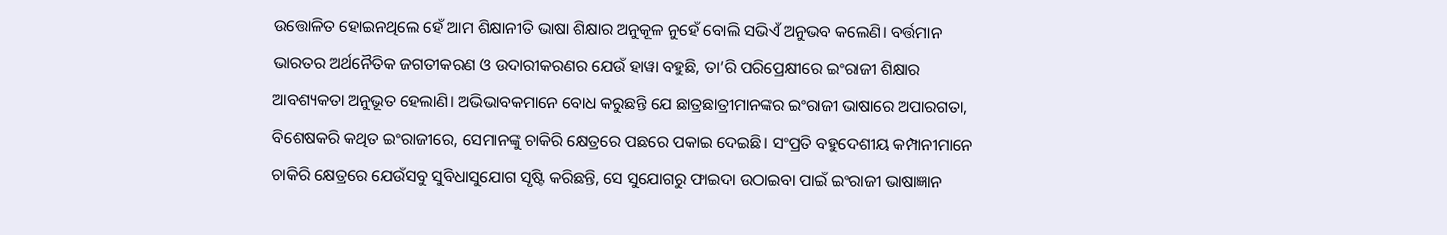ଉତ୍ତୋଳିତ ହୋଇନଥିଲେ ହେଁ ଆମ ଶିକ୍ଷାନୀତି ଭାଷା ଶିକ୍ଷାର ଅନୁକୂଳ ନୁହେଁ ବୋଲି ସଭିଏଁ ଅନୁଭବ କଲେଣି। ବର୍ତ୍ତମାନ ଭାରତର ଅର୍ଥନୈତିକ ଜଗତୀକରଣ ଓ ଉଦାରୀକରଣର ଯେଉଁ ହାୱା ବହୁଛି, ତା’ରି ପରିପ୍ରେକ୍ଷୀରେ ଇଂରାଜୀ ଶିକ୍ଷାର ଆବଶ୍ୟକତା ଅନୁଭୂତ ହେଲାଣି। ଅଭିଭାବକମାନେ ବୋଧ କରୁଛନ୍ତି ଯେ ଛାତ୍ରଛାତ୍ରୀମାନଙ୍କର ଇଂରାଜୀ ଭାଷାରେ ଅପାରଗତା, ବିଶେଷକରି କଥିତ ଇଂରାଜୀରେ, ସେମାନଙ୍କୁ ଚାକିରି କ୍ଷେତ୍ରରେ ପଛରେ ପକାଇ ଦେଇଛି। ସଂପ୍ରତି ବହୁଦେଶୀୟ କମ୍ପାନୀମାନେ ଚାକିରି କ୍ଷେତ୍ରରେ ଯେଉଁସବୁ ସୁବିଧାସୁଯୋଗ ସୃଷ୍ଟି କରିଛନ୍ତି, ସେ ସୁଯୋଗରୁ ଫାଇଦା ଉଠାଇବା ପାଇଁ ଇଂରାଜୀ ଭାଷାଜ୍ଞାନ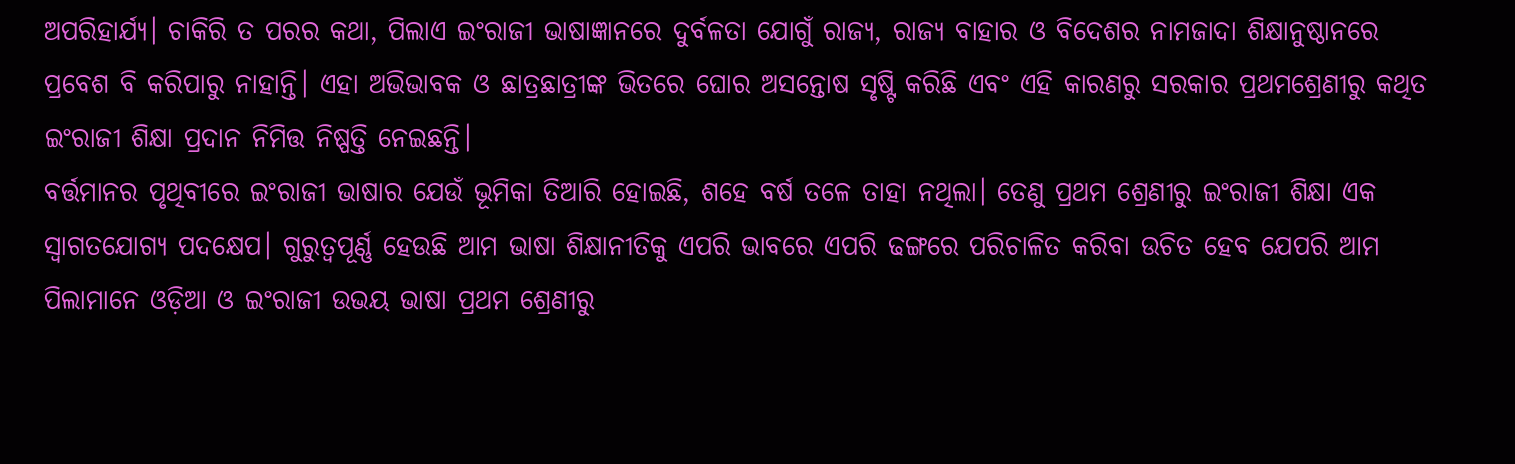ଅପରିହାର୍ଯ୍ୟ। ଚାକିରି ତ ପରର କଥା, ପିଲାଏ ଇଂରାଜୀ ଭାଷାଜ୍ଞାନରେ ଦୁର୍ବଳତା ଯୋଗୁଁ ରାଜ୍ୟ, ରାଜ୍ୟ ବାହାର ଓ ବିଦେଶର ନାମଜାଦା ଶିକ୍ଷାନୁଷ୍ଠାନରେ ପ୍ରବେଶ ବି କରିପାରୁ ନାହାନ୍ତି। ଏହା ଅଭିଭାବକ ଓ ଛାତ୍ରଛାତ୍ରୀଙ୍କ ଭିତରେ ଘୋର ଅସନ୍ତୋଷ ସୃଷ୍ଟି କରିଛି ଏବଂ ଏହି କାରଣରୁ ସରକାର ପ୍ରଥମଶ୍ରେଣୀରୁ କଥିତ ଇଂରାଜୀ ଶିକ୍ଷା ପ୍ରଦାନ ନିମିତ୍ତ ନିଷ୍ପତ୍ତି ନେଇଛନ୍ତି।
ବର୍ତ୍ତମାନର ପୃଥିବୀରେ ଇଂରାଜୀ ଭାଷାର ଯେଉଁ ଭୂମିକା ତିଆରି ହୋଇଛି, ଶହେ ବର୍ଷ ତଳେ ତାହା ନଥିଲା। ତେଣୁ ପ୍ରଥମ ଶ୍ରେଣୀରୁ ଇଂରାଜୀ ଶିକ୍ଷା ଏକ ସ୍ବାଗତଯୋଗ୍ୟ ପଦକ୍ଷେପ। ଗୁରୁତ୍ବପୂର୍ଣ୍ଣ ହେଉଛି ଆମ ଭାଷା ଶିକ୍ଷାନୀତିକୁ ଏପରି ଭାବରେ ଏପରି ଢଙ୍ଗରେ ପରିଚାଳିତ କରିବା ଉଚିତ ହେବ ଯେପରି ଆମ ପିଲାମାନେ ଓଡ଼ିଆ ଓ ଇଂରାଜୀ ଉଭୟ ଭାଷା ପ୍ରଥମ ଶ୍ରେଣୀରୁ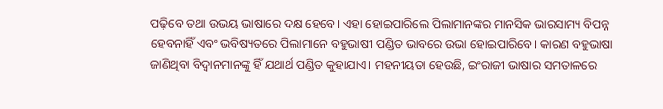ପଢ଼ିବେ ତଥା ଉଭୟ ଭାଷାରେ ଦକ୍ଷ ହେବେ। ଏହା ହୋଇପାରିଲେ ପିଲାମାନଙ୍କର ମାନସିକ ଭାରସାମ୍ୟ ବିପନ୍ନ ହେବନାହିଁ ଏବଂ ଭବିଷ୍ୟତରେ ପିଲାମାନେ ବହୁଭାଷୀ ପଣ୍ଡିତ ଭାବରେ ଉଭା ହୋଇପାରିବେ। କାରଣ ବହୁଭାଷା ଜାଣିଥିବା ବିଦ୍ବାନମାନଙ୍କୁ ହିଁ ଯଥାର୍ଥ ପଣ୍ଡିତ କୁହାଯାଏ। ମହନୀୟତା ହେଉଛି, ଇଂରାଜୀ ଭାଷାର ସମତାଳରେ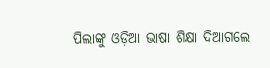ପିଲାଙ୍କୁ ଓଡ଼ିଆ ଭାଷା ଶିକ୍ଷା ଦିଆଗଲେ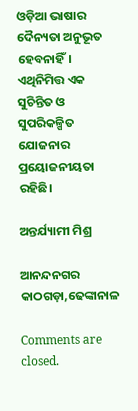ଓଡ଼ିଆ ଭାଷାର ଦୈନ୍ୟତା ଅନୁଭୂତ ହେବନାହିଁ। ଏଥିନିମିତ୍ତ ଏକ ସୁଚିନ୍ତିତ ଓ ସୁପରିକଳ୍ପିତ ଯୋଜନାର ପ୍ରୟୋଜନୀୟତା ରହିଛି।

ଅନ୍ତର୍ଯ୍ୟାମୀ ମିଶ୍ର

ଆନନ୍ଦନଗର କାଠଗଡ଼ା,ଢେଙ୍କାନାଳ

Comments are closed.